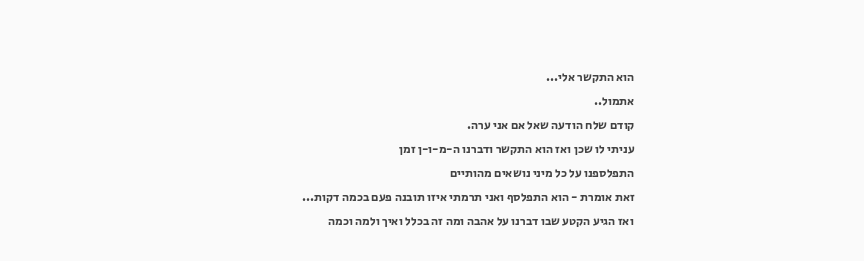הוא התקשר אלי...
אתמול..
קודם שלח הודעה שאל אם אני ערה.
עניתי לו שכן ואז הוא התקשר ודברנו ה-מ-ו-ן זמן
התפלספנו על כל מיני נושאים מהותיים
זאת אומרת - הוא התפלסף ואני תרמתי איזו תובנה פעם בכמה דקות...
ואז הגיע הקטע שבו דברנו על אהבה ומה זה בכלל ואיך ולמה וכמה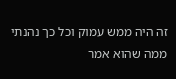זה היה ממש עמוק וכל כך נהנתי ממה שהוא אמר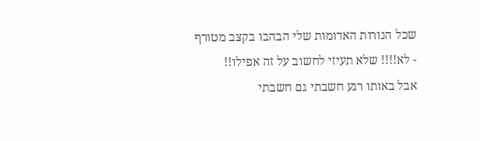שכל הנורות האדומות שלי הבהבו בקצב מטורף
- לא!!!! שלא תעיזי לחשוב על זה אפילו!!
אבל באותו רגע חשבתי גם חשבתי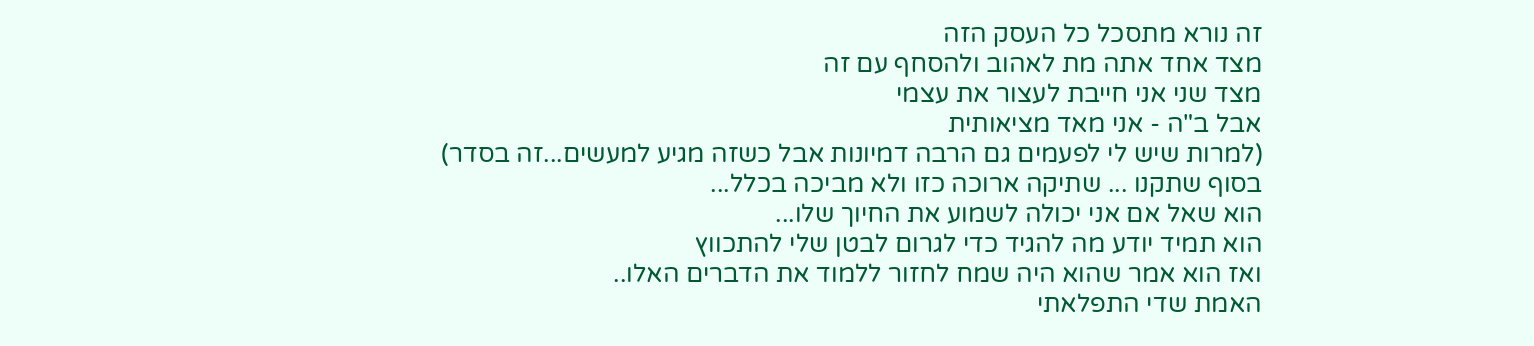זה נורא מתסכל כל העסק הזה
מצד אחד אתה מת לאהוב ולהסחף עם זה
מצד שני אני חייבת לעצור את עצמי
אבל ב"ה - אני מאד מציאותית
(למרות שיש לי לפעמים גם הרבה דמיונות אבל כשזה מגיע למעשים...זה בסדר)
בסוף שתקנו ... שתיקה ארוכה כזו ולא מביכה בכלל...
הוא שאל אם אני יכולה לשמוע את החיוך שלו...
הוא תמיד יודע מה להגיד כדי לגרום לבטן שלי להתכווץ
ואז הוא אמר שהוא היה שמח לחזור ללמוד את הדברים האלו..
האמת שדי התפלאתי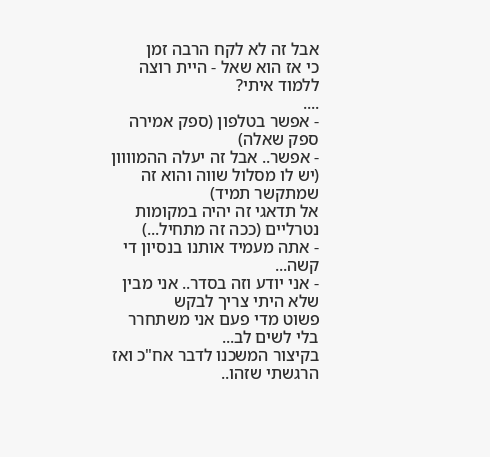אבל זה לא לקח הרבה זמן
כי אז הוא שאל - היית רוצה ללמוד איתי?
....
- אפשר בטלפון (ספק אמירה ספק שאלה)
- אפשר.. אבל זה יעלה ההמוווון (יש לו מסלול שווה והוא זה שמתקשר תמיד)
אל תדאגי זה יהיה במקומות נטרליים (ככה זה מתחיל...)
- אתה מעמיד אותנו בנסיון די קשה...
- אני יודע וזה בסדר.. אני מבין שלא היתי צריך לבקש
פשוט מדי פעם אני משתחרר בלי לשים לב...
בקיצור המשכנו לדבר אח"כ ואז הרגשתי שזהו..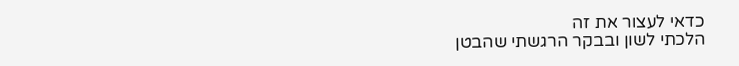כדאי לעצור את זה
הלכתי לשון ובבקר הרגשתי שהבטן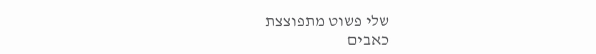שלי פשוט מתפוצצת
כאבים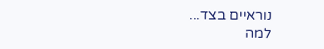נוראיים בצד...
למה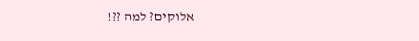אלוקים? למה ??!